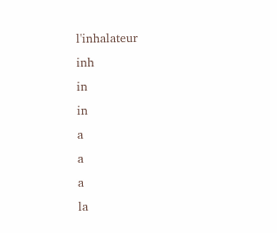l'inhalateur
inh
in
in
a
a
a
la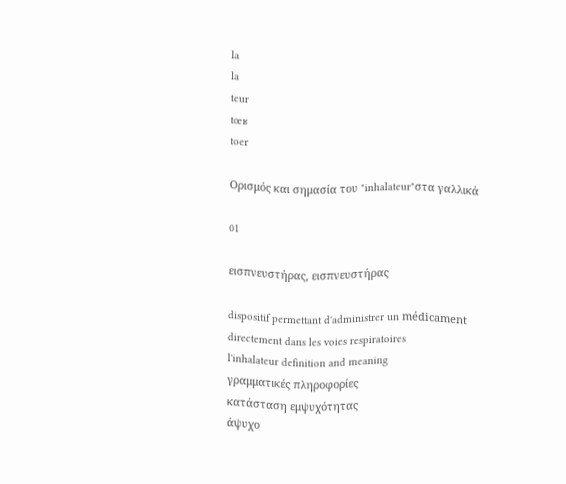la
la
teur
tœʁ
toer

Ορισμός και σημασία του "inhalateur"στα γαλλικά

01

εισπνευστήρας, εισπνευστήρας

dispositif permettant d'administrer un médicament directement dans les voies respiratoires
l'inhalateur definition and meaning
γραμματικές πληροφορίες
κατάσταση εμψυχότητας
άψυχο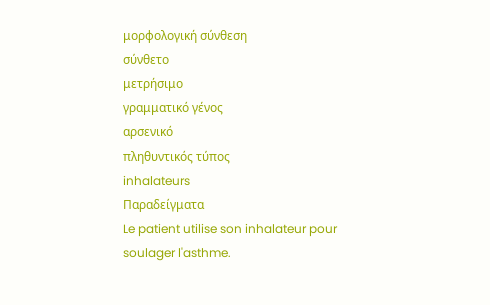μορφολογική σύνθεση
σύνθετο
μετρήσιμο
γραμματικό γένος
αρσενικό
πληθυντικός τύπος
inhalateurs
Παραδείγματα
Le patient utilise son inhalateur pour soulager l'asthme.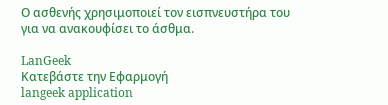Ο ασθενής χρησιμοποιεί τον εισπνευστήρα του για να ανακουφίσει το άσθμα.

LanGeek
Κατεβάστε την Εφαρμογή
langeek application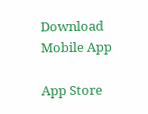Download Mobile App

App Store